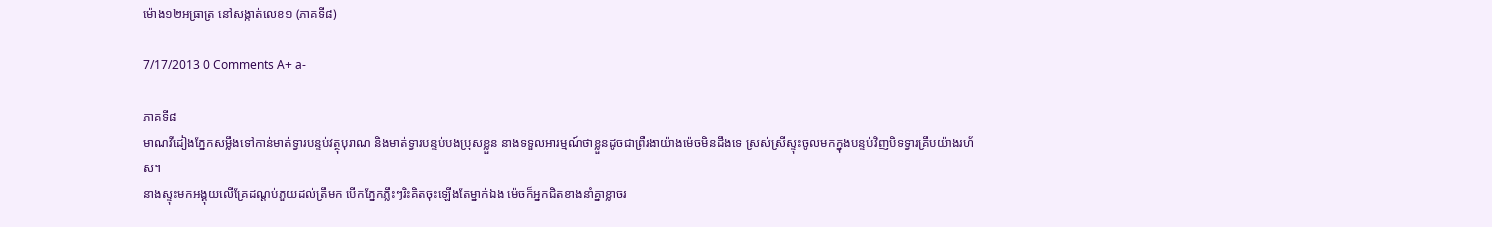ម៉ោង១២អធ្រាត្រ នៅសង្កាត់លេខ១ (ភាគទី៨)

7/17/2013 0 Comments A+ a-

ភាគទី៨
មាណវីដៀងភ្នែកសម្លឹងទៅកាន់មាត់ទ្វារបន្ទប់វត្ថុបុរាណ និងមាត់ទ្វារបន្ទប់បងប្រុសខ្លួន នាងទទួលអារម្មណ៍ថាខ្លួនដូចជាព្រឺរងាយ៉ាងម៉េចមិនដឹងទេ ស្រស់ស្រីស្ទុះចូលមកក្នុងបន្ទប់វិញបិទទ្វារគ្រឹបយ៉ាងរហ័ស។
នាងស្ទុះមកអង្គុយលើគ្រែដណ្ដប់ភួយដល់ត្រឹមក បើកភ្នែកភ្លឹះៗរិះគិតចុះឡើងតែម្នាក់ឯង ម៉េចក៏អ្នកជិតខាងនាំគ្នាខ្លាចរ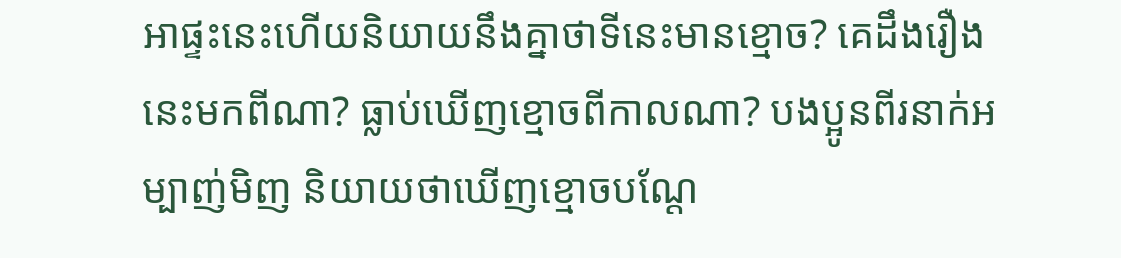អាផ្ទះនេះហើយនិយាយនឹងគ្នាថាទីនេះមានខ្មោច? គេដឹងរឿងនេះមកពីណា? ធ្លាប់ឃើញខ្មោចពីកាលណា? បងប្អូនពីរនាក់អម្បាញ់មិញ និយាយថាឃើញខ្មោចបណ្ដែ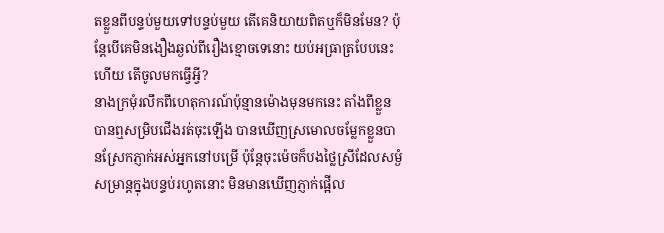តខ្លួនពីបន្ទប់មួយទៅបន្ទប់មួយ តើគេនិយាយពិតឬក៏មិនមែន? ប៉ុន្តែបើគេមិនងឿងឆ្ងល់ពីរឿងខ្មោចទេនោះ យប់អធ្រាត្របែបនេះហើយ តើចូលមកធ្វើអ្វី?
នាងក្រមុំរលឹកពីហេតុការណ៍ប៉ុន្មានម៉ោងមុនមកនេះ តាំងពីខ្លួនបានឮសម្រិបជើងរត់ចុះឡើង បានឃើញស្រមោលចម្លែកខ្លួនបានស្រែកភ្ញាក់អស់អ្នកនៅបម្រើ ប៉ុន្តែចុះម៉េចក៏បងថ្លៃស្រីដែលសម្ងំសម្រាន្តក្នុងបន្ទប់រហូតនោះ មិនមានឃើញភ្ញាក់ផ្អើល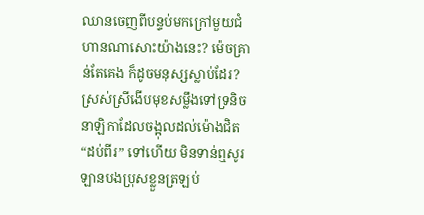ឈានចេញពីបន្ទប់មកក្រៅមួយជំហានណាសោះយ៉ាងនេះ? ម៉េចគ្រាន់តែគេង ក៏ដូចមនុស្សស្លាប់ដែរ?
ស្រស់ស្រីងើបមុខសម្លឹងទៅទ្រនិចនាឡិកាដែលចង្អុលដល់ម៉ោងជិត “ដប់ពីរ” ទៅហើយ មិនទាន់ឮសូរឡានបងប្រុសខ្លួនត្រឡប់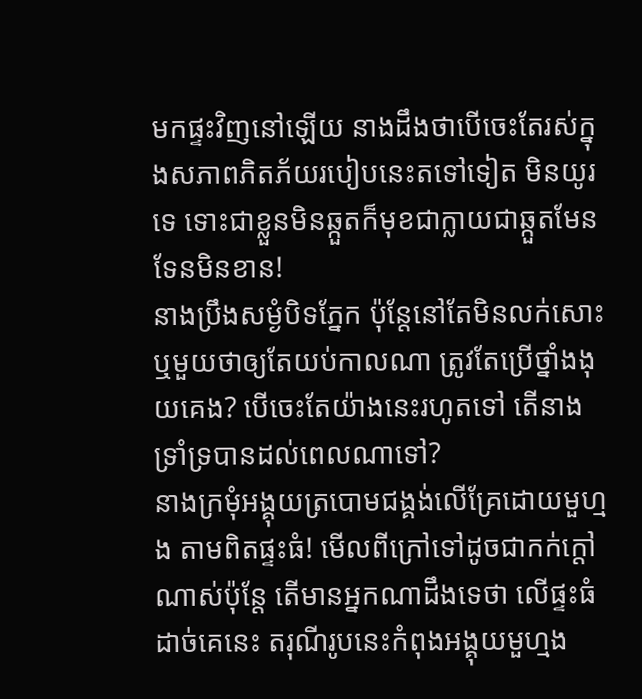មកផ្ទះវិញនៅឡើយ នាងដឹងថាបើចេះតែរស់ក្នុងសភាពភិតភ័យរបៀបនេះតទៅទៀត មិនយូរទេ ទោះជាខ្លួនមិនឆ្កួតក៏មុខជាក្លាយជាឆ្កួតមែនទែនមិនខាន!
នាងប្រឹងសម្ងំបិទភ្នែក ប៉ុន្តែនៅតែមិនលក់សោះ ឬមួយថាឲ្យតែយប់កាលណា ត្រូវតែប្រើថ្នាំងងុយគេង? បើចេះតែយ៉ាងនេះរហូតទៅ តើនាងទ្រាំទ្របានដល់ពេលណាទៅ?
នាងក្រមុំអង្គុយត្របោមជង្គង់លើគ្រែដោយមួហ្មង តាមពិតផ្ទះធំ! មើលពីក្រៅទៅដូចជាកក់ក្ដៅណាស់ប៉ុន្តែ តើមានអ្នកណាដឹងទេថា លើផ្ទះធំដាច់គេនេះ តរុណីរូបនេះកំពុងអង្គុយមួហ្មង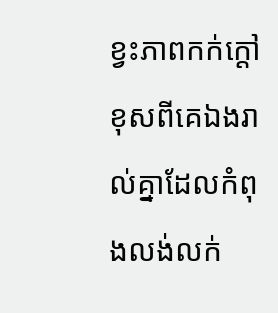ខ្វះភាពកក់ក្ដៅខុសពីគេឯងរាល់គ្នាដែលកំពុងលង់លក់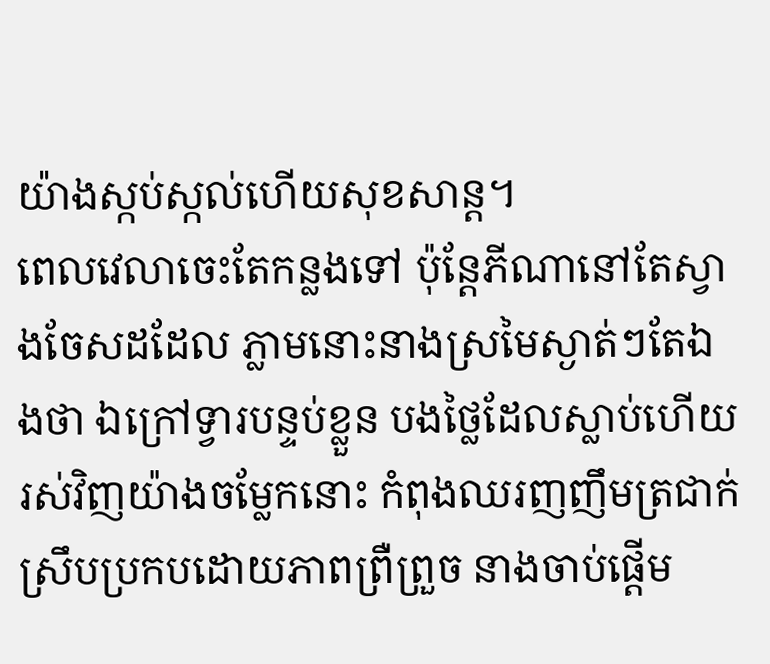យ៉ាងស្កប់ស្កល់ហើយសុខសាន្ត។
ពេលវេលាចេះតែកន្លងទៅ ប៉ុន្តែភីណានៅតែស្វាងចែសដដែល ភ្លាមនោះនាងស្រមៃស្ងាត់ៗតែឯងថា ឯក្រៅទ្វារបន្ទប់ខ្លួន បងថ្លៃដែលស្លាប់ហើយរស់វិញយ៉ាងចម្លែកនោះ កំពុងឈរញញឹមត្រជាក់ស្រឹបប្រកបដោយភាពព្រឺព្រួច នាងចាប់ផ្ដើម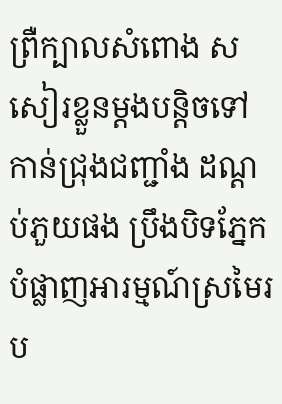ព្រឺក្បាលសំពោង សសៀរខ្លួនម្ដងបន្តិចទៅកាន់ជ្រុងជញ្ជាំង ដណ្ដប់ភួយផង ប្រឹងបិទភ្នែកបំផ្លាញអារម្មណ៍ស្រមៃរប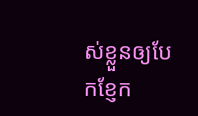ស់ខ្លួនឲ្យបែកខ្ញែក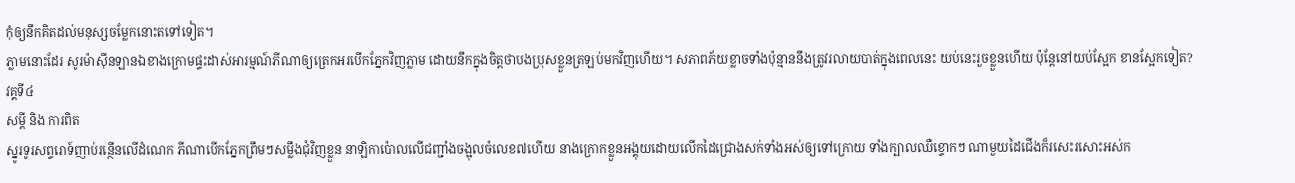កុំឲ្យនឹកគិតដល់មនុស្សចម្លែកនោះតទៅទៀត។
ភ្លាមនោះដែរ សូរម៉ាស៊ីនឡានឯខាងក្រោមផ្ទះដាស់អារម្មណ៍ភីណាឲ្យត្រេកអរបើកភ្នែកវិញភ្លាម ដោយនឹកក្នុងចិត្តថាបងប្រុសខ្លួនត្រឡប់មកវិញហើយ។ សភាពភ័យខ្លាចទាំងប៉ុន្មាននឹងត្រូវរលាយបាត់ក្នុងពេលនេះ យប់នេះរួចខ្លួនហើយ ប៉ុន្តែនៅយប់ស្អែក ខានស្អែកទៀត?
វគ្គទី៤
សម្ដី និង ការពិត
ស្នូរទូរសព្ទរោទ៍ញាប់រន្ថើនលើដំណេក ភីណាបើកភ្នែកព្រឹមៗសម្លឹងជុំវិញខ្លួន នាឡិកាប៉ោលលើជញ្ជាំងចង្អុលចំលេខ៧ហើយ នាងក្រោកខ្លួនអង្គុយដោយលើកដៃជ្រោងសក់ទាំងអស់ឲ្យទៅក្រោយ ទាំងក្បាលឈឺខ្ទោកៗ ណាមួយដៃជើងក៏រសេះរសោះអស់ក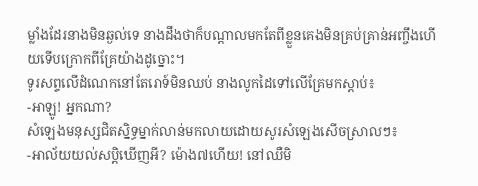ម្លាំងដែរនាងមិនឆ្ងល់ទេ នាងដឹងថាក៏បណ្ដាលមកតែពីខ្លួនគេងមិនគ្រប់គ្រាន់អញ្ចឹងហើយទើបក្រោកពីគ្រែយ៉ាងដូច្នោះ។
ទូរសព្ទលើដំណេកនៅតែរោទ៍មិនឈប់ នាងលូកដៃទៅលើគ្រែមកស្ដាប់៖
-អាឡូ! អ្នកណា?
សំឡេងមនុស្សជិតស្និទ្ធម្នាក់លាន់មកលាយដោយសូរសំឡេងសើចស្រាលៗ៖
-អាល័យយល់សប្ដិឃើញអី? ម៉ោង៧ហើយ! នៅឈឺមិ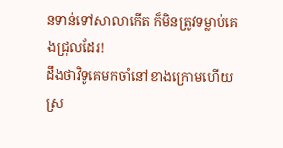នទាន់ទៅសាលាកើត ក៏មិនត្រូវទម្លាប់គេងជ្រុលដែរ!
ដឹងថាវិទូគេមកចាំនៅខាងក្រោមហើយ ស្រ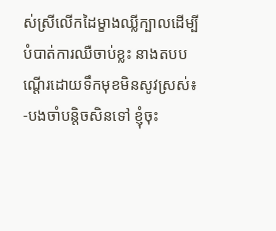ស់ស្រីលើកដៃម្ខាងឈ្លីក្បាលដើម្បីបំបាត់ការឈឺចាប់ខ្លះ នាងតបបណ្ដើរដោយទឹកមុខមិនសូវស្រស់៖
-បងចាំបន្តិចសិនទៅ ខ្ញុំចុះ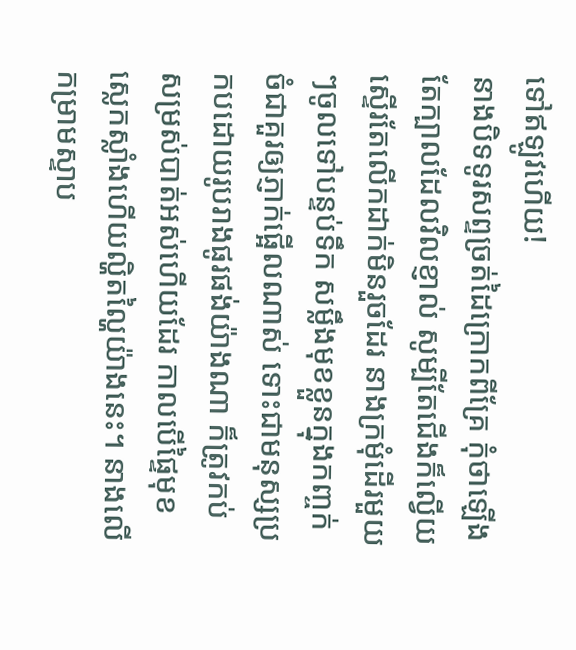ទៅឥឡូវហើយ!
នាងបិទទូរសព្ទច្រត់ដៃក្រោកពីគ្រែ កុំថាឡើងតែក្បាលដែលវិលខ្ញាល់ សូម្បីតែជើងក៏ល្វើយស្ទើរតែលើកដាក់មិនរួចដែរ នាងក្រមុំដើរមួយៗចូលទៅបន្ទប់ទឹក សម្លឹងមុខខ្លួនក្នុងកញ្ចក់ ចំជាគួរឲ្យភ្ញាក់ផ្អើលណាស់ ទោះជាមនុស្សប្រកបដោយរូបរាងផូរផង់យ៉ាងណា ក៏ត្រូវកប់សម្រស់បាត់អស់ហើយដែរ កាលបើផ្ទៃមុខស្លេកស្លាំងហើយល្ហិតល្ហៃយ៉ាងនេះ។ នាងលើកម្រាមស្ទាប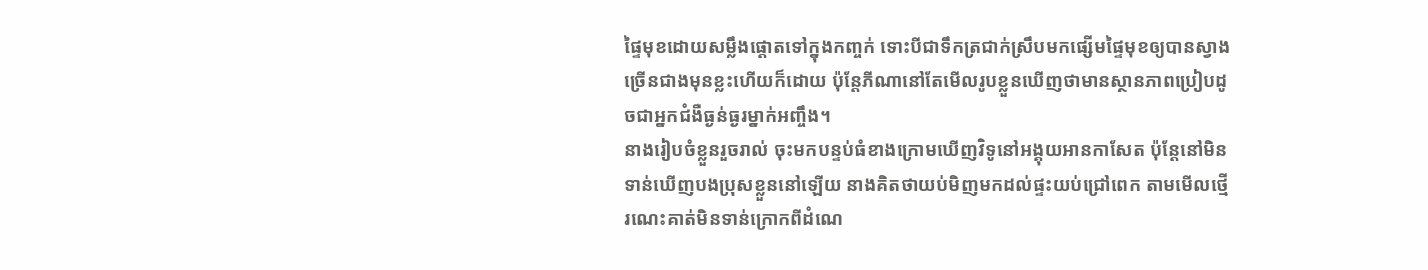ផ្ទៃមុខដោយសម្លឹងផ្ដោតទៅក្នុងកញ្ចក់ ទោះបីជាទឹកត្រជាក់ស្រឹបមកផ្សើមផ្ទៃមុខឲ្យបានស្វាងច្រើនជាងមុនខ្លះហើយក៏ដោយ ប៉ុន្តែភីណានៅតែមើលរូបខ្លួនឃើញថាមានស្ថានភាពប្រៀបដូចជាអ្នកជំងឺធ្ងន់ធ្ងរម្នាក់អញ្ចឹង។
នាងរៀបចំខ្លួនរួចរាល់ ចុះមកបន្ទប់ធំខាងក្រោមឃើញវិទូនៅអង្គុយអានកាសែត ប៉ុន្តែនៅមិនទាន់ឃើញបងប្រុសខ្លួននៅឡើយ នាងគិតថាយប់មិញមកដល់ផ្ទះយប់ជ្រៅពេក តាមមើលថ្មើរណេះគាត់មិនទាន់ក្រោកពីដំណេ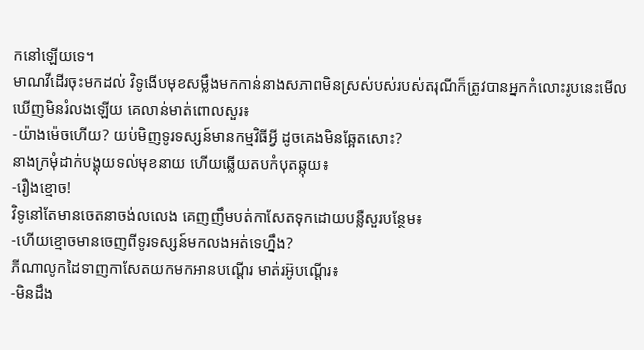កនៅឡើយទេ។
មាណវីដើរចុះមកដល់ វិទូងើបមុខសម្លឹងមកកាន់នាងសភាពមិនស្រស់បស់របស់តរុណីក៏ត្រូវបានអ្នកកំលោះរូបនេះមើលឃើញមិនរំលងឡើយ គេលាន់មាត់ពោលសួរ៖
-យ៉ាងម៉េចហើយ? យប់មិញទូរទស្សន៍មានកម្មវិធីអ្វី ដូចគេងមិនឆ្អែតសោះ?
នាងក្រមុំដាក់បង្គុយទល់មុខនាយ ហើយឆ្លើយតបកំបុតឆ្កុយ៖
-រឿងខ្មោច!
វិទូនៅតែមានចេតនាចង់លលេង គេញញឹមបត់កាសែតទុកដោយបន្លឺសួរបន្ថែម៖
-ហើយខ្មោចមានចេញពីទូរទស្សន៍មកលងអត់ទេហ្នឹង?
ភីណាលូកដៃទាញកាសែតយកមកអានបណ្ដើរ មាត់រអ៊ូបណ្ដើរ៖
-មិនដឹង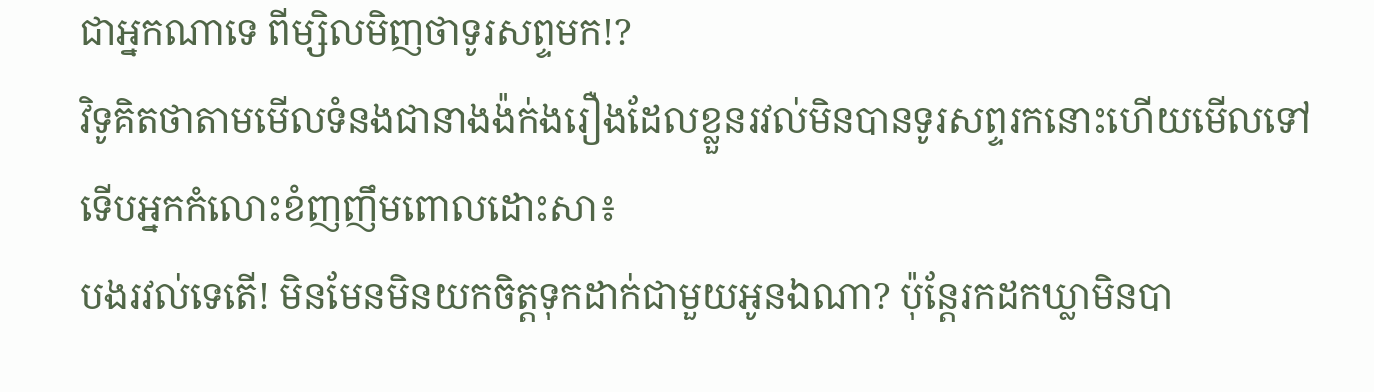ជាអ្នកណាទេ ពីម្សិលមិញថាទូរសព្ទមក!?
វិទូគិតថាតាមមើលទំនងជានាងង៉ក់ងរឿងដែលខ្លួនរវល់មិនបានទូរសព្ទរកនោះហើយមើលទៅ ទើបអ្នកកំលោះខំញញឹមពោលដោះសា៖
បងរវល់ទេតើ! មិនមែនមិនយកចិត្តទុកដាក់ជាមួយអូនឯណា? ប៉ុន្តែរកដកឃ្លាមិនបា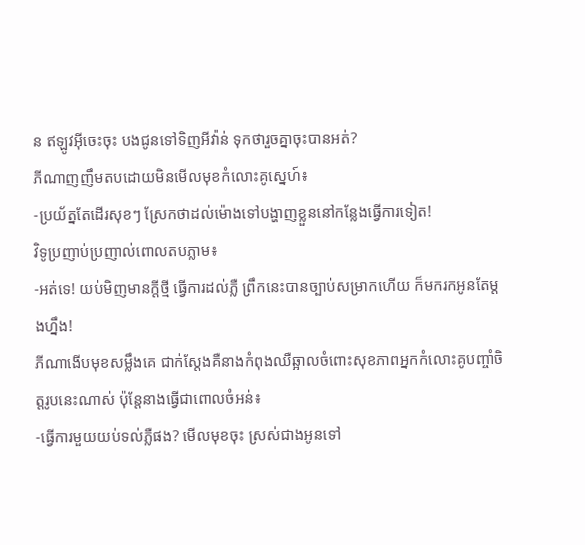ន ឥឡូវអ៊ីចេះចុះ បងជូនទៅទិញអីវ៉ាន់ ទុកថារួចគ្នាចុះបានអត់?
ភីណាញញឹមតបដោយមិនមើលមុខកំលោះគូស្នេហ៍៖
-ប្រយ័ត្នតែដើរសុខៗ ស្រែកថាដល់ម៉ោងទៅបង្ហាញខ្លួននៅកន្លែងធ្វើការទៀត!
វិទូប្រញាប់ប្រញាល់ពោលតបភ្លាម៖
-អត់ទេ! យប់មិញមានក្ដីថ្មី ធ្វើការដល់ភ្លឺ ព្រឹកនេះបានច្បាប់សម្រាកហើយ ក៏មករកអូនតែម្ដងហ្នឹង!
ភីណាងើបមុខសម្លឹងគេ ជាក់ស្ដែងគឺនាងកំពុងឈឺឆ្អាលចំពោះសុខភាពអ្នកកំលោះគូបញ្ចាំចិត្តរូបនេះណាស់ ប៉ុន្តែនាងធ្វើជាពោលចំអន់៖
-ធ្វើការមួយយប់ទល់ភ្លឺផង? មើលមុខចុះ ស្រស់ជាងអូនទៅ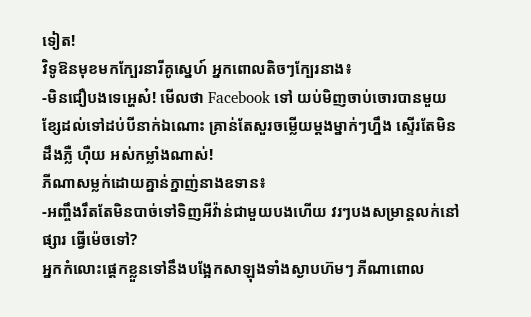ទៀត!
វិទូឱនមុខមកក្បែរនារីគូស្នេហ៍ អ្នកពោលតិចៗក្បែរនាង៖
-មិនជឿបងទេអ្ហេស៎! មើលថា Facebook ទៅ យប់មិញចាប់ចោរបានមួយខ្សែដល់ទៅដប់បីនាក់ឯណោះ គ្រាន់តែសួរចម្លើយម្ដងម្នាក់ៗហ្នឹង ស្ទើរតែមិនដឹងភ្លឺ ហ៊ឺយ អស់កម្លាំងណាស់!
ភីណាសម្លក់ដោយគ្នាន់ក្នាញ់នាងឧទាន៖
-អញ្ចឹងរឹតតែមិនបាច់ទៅទិញអីវ៉ាន់ជាមួយបងហើយ វរៗបងសម្រាន្តលក់នៅផ្សារ ធ្វើម៉េចទៅ?
អ្នកកំលោះផ្ដេកខ្លួនទៅនឹងបង្អែកសាឡុងទាំងស្ងាបហ៊មៗ ភីណាពោល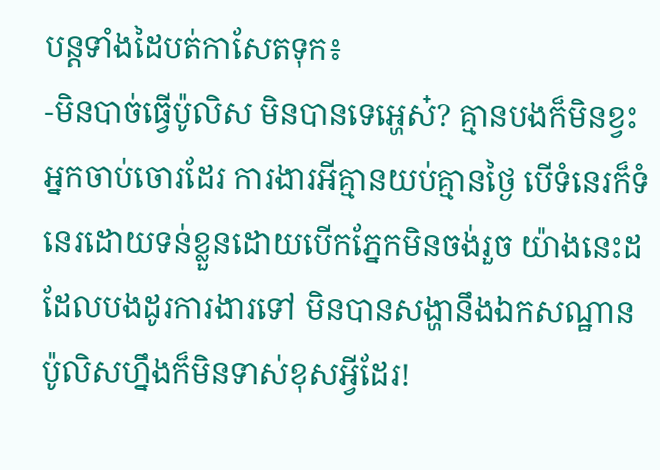បន្តទាំងដៃបត់កាសែតទុក៖
-មិនបាច់ធ្វើប៉ូលិស មិនបានទេអ្ហេស៎? គ្មានបងក៏មិនខ្វះអ្នកចាប់ចោរដែរ ការងារអីគ្មានយប់គ្មានថ្ងៃ បើទំនេរក៏ទំនេរដោយទន់ខ្លួនដោយបើកភ្នែកមិនចង់រួច យ៉ាងនេះដដែលបងដូរការងារទៅ មិនបានសង្ហានឹងឯកសណ្ឋានប៉ូលិសហ្នឹងក៏មិនទាស់ខុសអ្វីដែរ!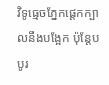វិទូធ្មេចភ្នែកផ្ដេកក្បាលនឹងបង្អែក ប៉ុន្តែបបូរ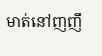មាត់នៅញញឹ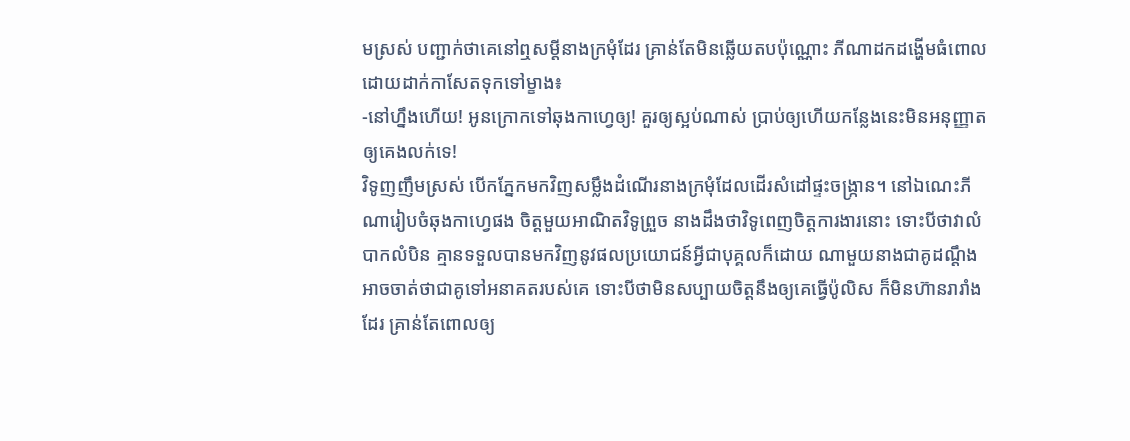មស្រស់ បញ្ជាក់ថាគេនៅឮសម្ដីនាងក្រមុំដែរ គ្រាន់តែមិនឆ្លើយតបប៉ុណ្ណោះ ភីណាដកដង្ហើមធំពោលដោយដាក់កាសែតទុកទៅម្ខាង៖
-នៅហ្នឹងហើយ! អូនក្រោកទៅឆុងកាហ្វេឲ្យ! គួរឲ្យស្អប់ណាស់ ប្រាប់ឲ្យហើយកន្លែងនេះមិនអនុញ្ញាតឲ្យគេងលក់ទេ!
វិទូញញឹមស្រស់ បើកភ្នែកមកវិញសម្លឹងដំណើរនាងក្រមុំដែលដើរសំដៅផ្ទះចង្ក្រាន។ នៅឯណេះភីណារៀបចំឆុងកាហ្វេផង ចិត្តមួយអាណិតវិទូព្រួច នាងដឹងថាវិទូពេញចិត្តការងារនោះ ទោះបីថាវាលំបាកលំបិន គ្មានទទួលបានមកវិញនូវផលប្រយោជន៍អ្វីជាបុគ្គលក៏ដោយ ណាមួយនាងជាគូដណ្ដឹង អាចចាត់ថាជាគូទៅអនាគតរបស់គេ ទោះបីថាមិនសប្បាយចិត្តនឹងឲ្យគេធ្វើប៉ូលិស ក៏មិនហ៊ានរារាំងដែរ គ្រាន់តែពោលឲ្យ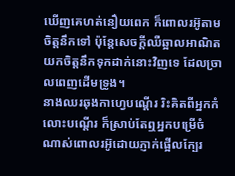ឃើញគេហត់នឿយពេក ក៏ពោលរអ៊ូតាមចិត្តនឹកទៅ ប៉ុន្តែសេចក្ដីឈឺឆ្អាលអាណិតយកចិត្តនឹកទុកដាក់នោះវិញទេ ដែលច្រាលពេញដើមទ្រូង។
នាងឈរឆុងកាហ្វេបណ្ដើរ រិះគិតពីអ្នកកំលោះបណ្ដើរ ក៏ស្រាប់តែឮអ្នកបម្រើចំណាស់ពោលរអ៊ូដោយភ្ញាក់ផ្អើលក្បែរ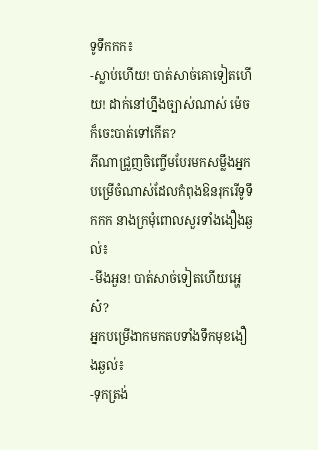ទូទឹកកក៖
-ស្លាប់ហើយ! បាត់សាច់គោទៀតហើយ! ដាក់នៅហ្នឹងច្បាស់ណាស់ ម៉េចក៏ចេះបាត់ទៅកើត?
ភីណាជ្រួញចិញ្ចើមបែរមកសម្លឹងអ្នកបម្រើចំណាស់ដែលកំពុងឱនរុករើទូទឹកកក នាងក្រមុំពោលសួរទាំងងឿងឆ្ងល់៖
-មីងអួន! បាត់សាច់ទៀតហើយអ្ហេស៎?
អ្នកបម្រើងាកមកតបទាំងទឹកមុខងឿងឆ្ងល់៖
-ទុកត្រង់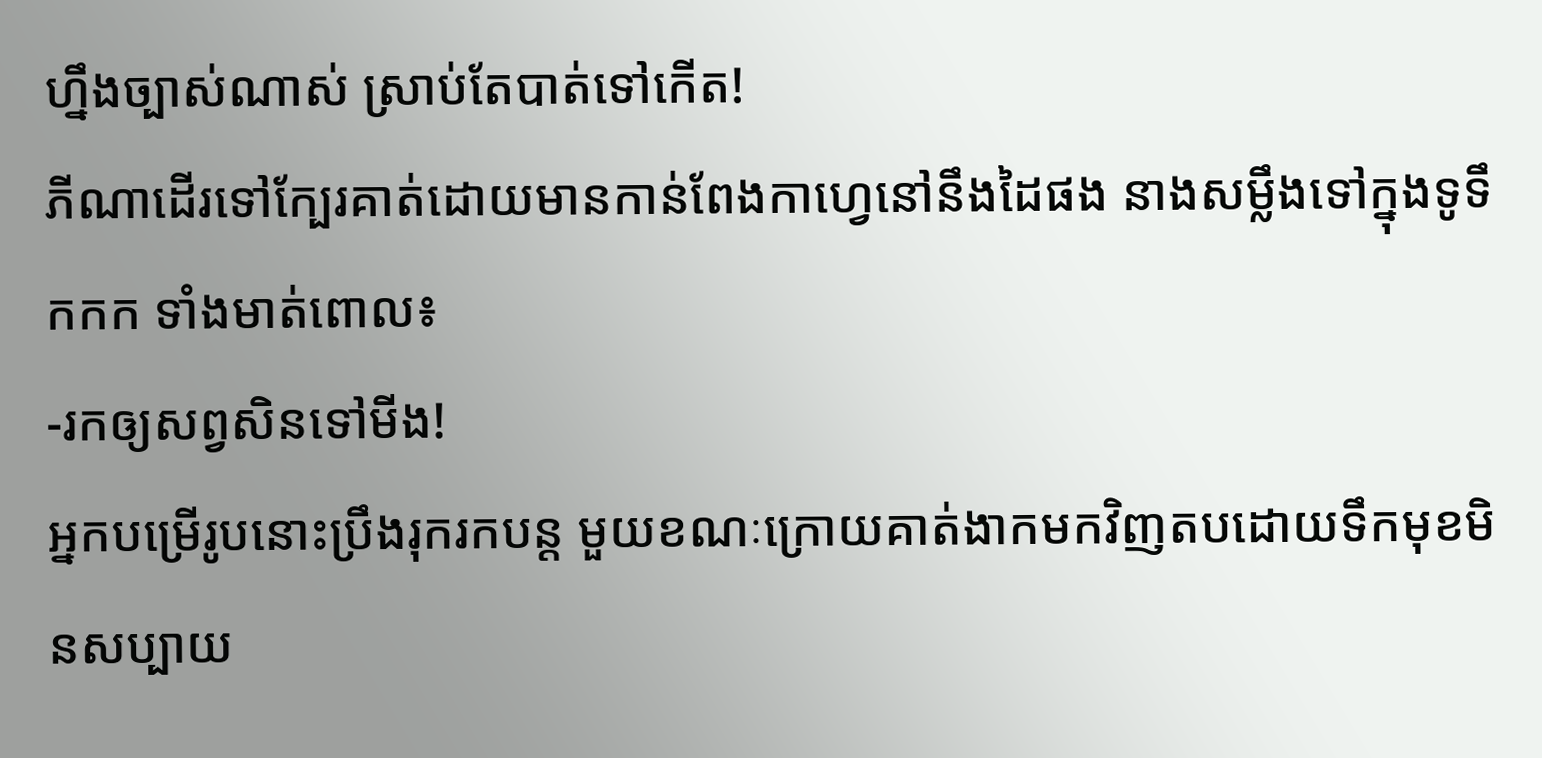ហ្នឹងច្បាស់ណាស់ ស្រាប់តែបាត់ទៅកើត!
ភីណាដើរទៅក្បែរគាត់ដោយមានកាន់ពែងកាហ្វេនៅនឹងដៃផង នាងសម្លឹងទៅក្នុងទូទឹកកក ទាំងមាត់ពោល៖
-រកឲ្យសព្វសិនទៅមីង!
អ្នកបម្រើរូបនោះប្រឹងរុករកបន្ត មួយខណៈក្រោយគាត់ងាកមកវិញតបដោយទឹកមុខមិនសប្បាយ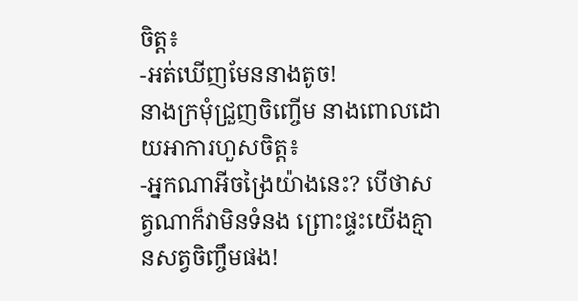ចិត្ត៖
-អត់ឃើញមែននាងតូច!
នាងក្រមុំជ្រួញចិញ្ចើម នាងពោលដោយអាការហួសចិត្ត៖
-អ្នកណាអីចង្រៃយ៉ាងនេះ? បើថាសត្វណាក៏វាមិនទំនង ព្រោះផ្ទះយើងគ្មានសត្វចិញ្ចឹមផង!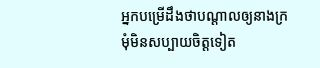អ្នកបម្រើដឹងថាបណ្ដាលឲ្យនាងក្រមុំមិនសប្បាយចិត្តទៀត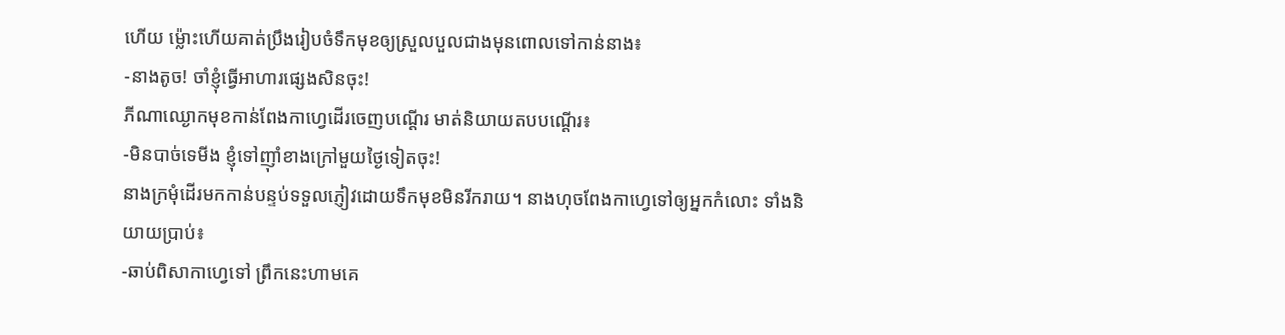ហើយ ម្ល៉ោះហើយគាត់ប្រឹងរៀបចំទឹកមុខឲ្យស្រួលបួលជាងមុនពោលទៅកាន់នាង៖
-នាងតូច! ចាំខ្ញុំធ្វើអាហារផ្សេងសិនចុះ!
ភីណាឈ្ងោកមុខកាន់ពែងកាហ្វេដើរចេញបណ្ដើរ មាត់និយាយតបបណ្ដើរ៖
-មិនបាច់ទេមីង ខ្ញុំទៅញ៉ាំខាងក្រៅមួយថ្ងៃទៀតចុះ!
នាងក្រមុំដើរមកកាន់បន្ទប់ទទួលភ្ញៀវដោយទឹកមុខមិនរីករាយ។ នាងហុចពែងកាហ្វេទៅឲ្យអ្នកកំលោះ ទាំងនិយាយប្រាប់៖
-ឆាប់ពិសាកាហ្វេទៅ ព្រឹកនេះហាមគេ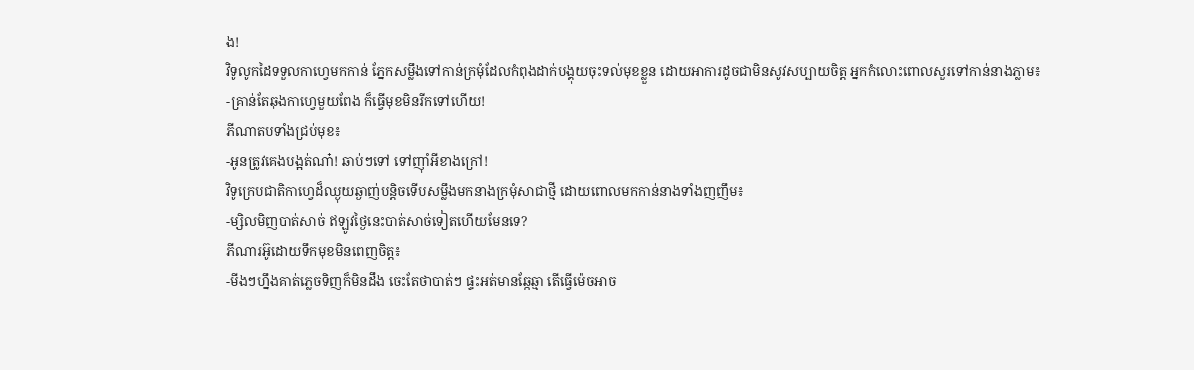ង!
វិទូលូកដៃទទួលកាហ្វេមកកាន់ ភ្នែកសម្លឹងទៅកាន់ក្រមុំដែលកំពុងដាក់បង្គុយចុះទល់មុខខ្លួន ដោយអាការដូចជាមិនសូវសប្បាយចិត្ត អ្នកកំលោះពោលសួរទៅកាន់នាងភ្លាម៖
-គ្រាន់តែឆុងកាហ្វេមួយពែង ក៏ធ្វើមុខមិនរីកទៅហើយ!
ភីណាតបទាំងជ្រប់មុខ៖
-អូនត្រូវគេងបង្អត់ណា៎! ឆាប់ៗទៅ ទៅញ៉ាំអីខាងក្រៅ!
វិទូក្រេបជាតិកាហ្វេដ៏ឈ្ងុយឆ្ងាញ់បន្តិចទើបសម្លឹងមកនាងក្រមុំសាជាថ្មី ដោយពោលមកកាន់នាងទាំងញញឹម៖
-ម្សិលមិញបាត់សាច់ ឥឡូវថ្ងៃនេះបាត់សាច់ទៀតហើយមែនទេ?
ភីណារអ៊ូដោយទឹកមុខមិនពេញចិត្ត៖
-មីងៗហ្នឹងគាត់ភ្លេចទិញក៏មិនដឹង ចេះតែថាបាត់ៗ ផ្ទះអត់មានឆ្កែឆ្មា តើធ្វើម៉េចអាច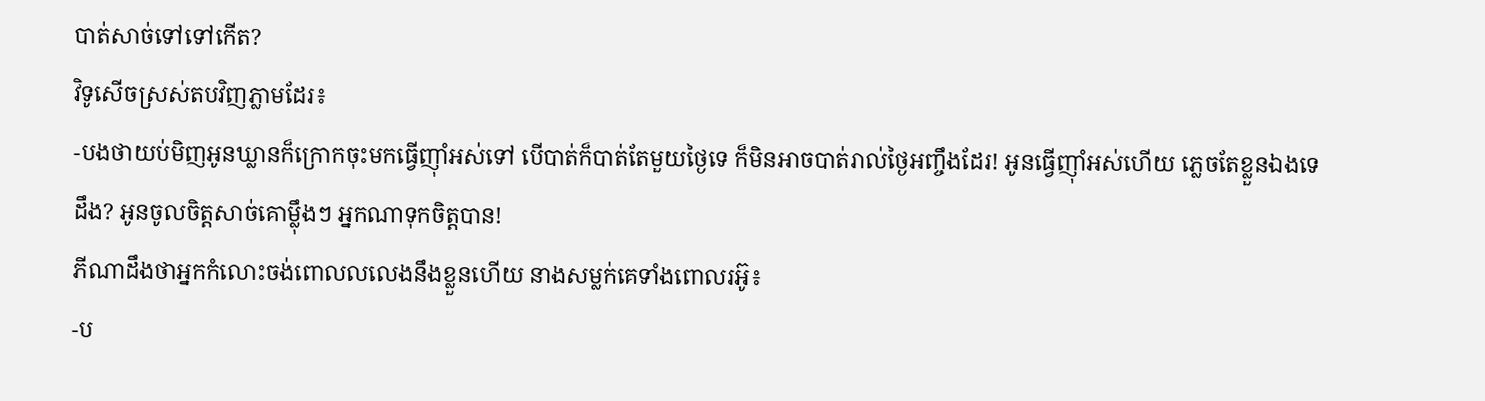បាត់សាច់ទៅទៅកើត?
វិទូសើចស្រស់តបវិញភ្លាមដែរ៖
-បងថាយប់មិញអូនឃ្លានក៏ក្រោកចុះមកធ្វើញ៉ាំអស់ទៅ បើបាត់ក៏បាត់តែមួយថ្ងៃទេ ក៏មិនអាចបាត់រាល់ថ្ងៃអញ្ចឹងដែរ! អូនធ្វើញ៉ាំអស់ហើយ ភ្លេចតែខ្លួនឯងទេដឹង? អូនចូលចិត្តសាច់គោម្ល៉ឹងៗ អ្នកណាទុកចិត្តបាន!
ភីណាដឹងថាអ្នកកំលោះចង់ពោលលលេងនឹងខ្លួនហើយ នាងសម្លក់គេទាំងពោលរអ៊ូ៖
-ប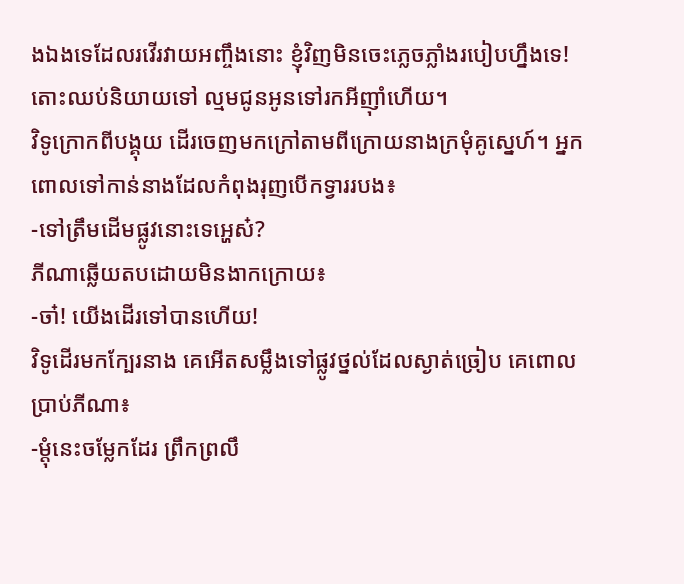ងឯងទេដែលរវើរវាយអញ្ចឹងនោះ ខ្ញុំវិញមិនចេះភ្លេចភ្លាំងរបៀបហ្នឹងទេ! តោះឈប់និយាយទៅ ល្មមជូនអូនទៅរកអីញ៉ាំហើយ។
វិទូក្រោកពីបង្គុយ ដើរចេញមកក្រៅតាមពីក្រោយនាងក្រមុំគូស្នេហ៍។ អ្នកពោលទៅកាន់នាងដែលកំពុងរុញបើកទ្វាររបង៖
-ទៅត្រឹមដើមផ្លូវនោះទេអ្ហេស៎?
ភីណាឆ្លើយតបដោយមិនងាកក្រោយ៖
-ចា៎! យើងដើរទៅបានហើយ!
វិទូដើរមកក្បែរនាង គេអើតសម្លឹងទៅផ្លូវថ្នល់ដែលស្ងាត់ច្រៀប គេពោលប្រាប់ភីណា៖
-ម្ដុំនេះចម្លែកដែរ ព្រឹកព្រលឹ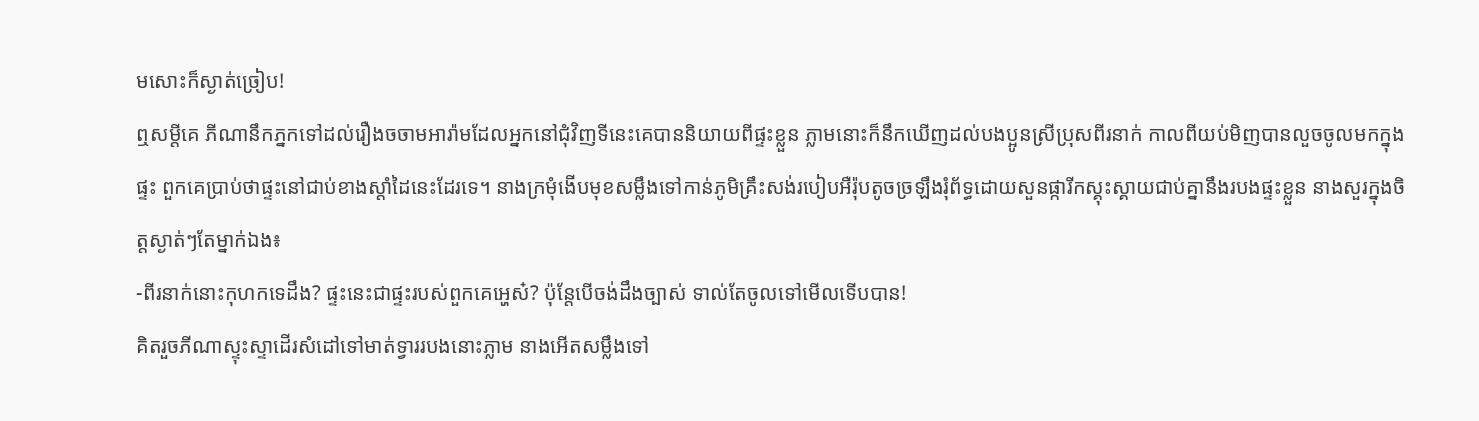មសោះក៏ស្ងាត់ច្រៀប!
ឮសម្ដីគេ ភីណានឹកភ្នកទៅដល់រឿងចចាមអារ៉ាមដែលអ្នកនៅជុំវិញទីនេះគេបាននិយាយពីផ្ទះខ្លួន ភ្លាមនោះក៏នឹកឃើញដល់បងប្អូនស្រីប្រុសពីរនាក់ កាលពីយប់មិញបានលួចចូលមកក្នុងផ្ទះ ពួកគេប្រាប់ថាផ្ទះនៅជាប់ខាងស្ដាំដៃនេះដែរទេ។ នាងក្រមុំងើបមុខសម្លឹងទៅកាន់ភូមិគ្រឹះសង់របៀបអឺរ៉ុបតូចច្រឡឹងរុំព័ទ្ធដោយសួនផ្ការីកស្គុះស្គាយជាប់គ្នានឹងរបងផ្ទះខ្លួន នាងសួរក្នុងចិត្តស្ងាត់ៗតែម្នាក់ឯង៖
-ពីរនាក់នោះកុហកទេដឹង? ផ្ទះនេះជាផ្ទះរបស់ពួកគេអ្ហេស៎? ប៉ុន្តែបើចង់ដឹងច្បាស់ ទាល់តែចូលទៅមើលទើបបាន!
គិតរួចភីណាស្ទុះស្ទាដើរសំដៅទៅមាត់ទ្វាររបងនោះភ្លាម នាងអើតសម្លឹងទៅ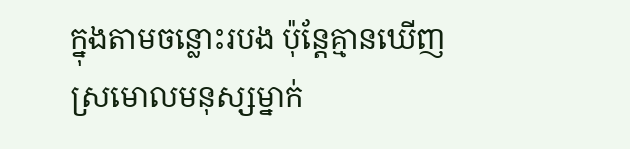ក្នុងតាមចន្លោះរបង ប៉ុន្តែគ្មានឃើញស្រមោលមនុស្សម្នាក់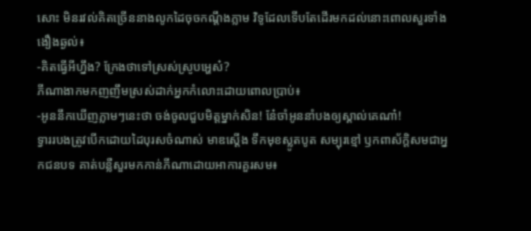សោះ មិនរវល់គិតច្រើននាងលូកដៃចុចកណ្ដឹងភ្លាម វិទូដែលទើបតែដើរមកដល់នោះពោលសួរទាំងងឿងឆ្ងល់៖
-គិតធ្វើអីហ្នឹង? ក្រែងថាទៅស្រស់ស្រូបអ្ហេស៎?
ភីណាងាកមកញញឹមស្រស់ដាក់អ្នកកំលោះដោយពោលប្រាប់៖
-អូននឹកឃើញភ្លាមៗនេះថា ចង់ចូលជួបមិត្តម្នាក់សិន! នែ៎ចាំអូននាំបងឲ្យស្គាល់គេណា៎!
ទ្វាររបងត្រូវបើកដោយដៃបុរសចំណាស់ មាឌស្ដើង ទឹកមុខស្លូតបូត សម្បុរខ្មៅ ឫកពាស័ក្ដិសមជាអ្នកជនបទ គាត់បន្លឺសួរមកកាន់ភីណាដោយអាការគួរសម៖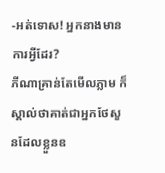-អត់ទោស! អ្នកនាងមានការអ្វីដែរ?
ភីណាគ្រាន់តែមើលភ្លាម ក៏ស្គាល់ថាគាត់ជាអ្នកថែសួនដែលខ្លួនឧ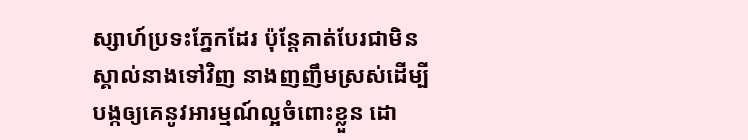ស្សាហ៍ប្រទះភ្នែកដែរ ប៉ុន្តែគាត់បែរជាមិនស្គាល់នាងទៅវិញ នាងញញឹមស្រស់ដើម្បីបង្កឲ្យគេនូវអារម្មណ៍ល្អចំពោះខ្លួន ដោ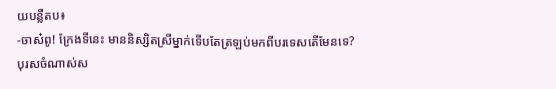យបន្លឺតប៖
-ចាស៎ពូ! ក្រែងទីនេះ មាននិស្សិតស្រីម្នាក់ទើបតែត្រឡប់មកពីបរទេសតើមែនទេ?
បុរសចំណាស់ស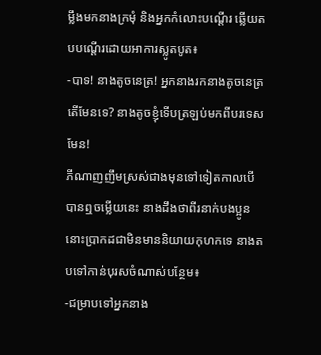ម្លឹងមកនាងក្រមុំ និងអ្នកកំលោះបណ្ដើរ ឆ្លើយតបបណ្ដើរដោយអាការស្លូតបូត៖
-បាទ! នាងតូចនេត្រ! អ្នកនាងរកនាងតូចនេត្រតើមែនទេ? នាងតូចខ្ញុំទើបត្រឡប់មកពីបរទេសមែន!
ភីណាញញឹមស្រស់ជាងមុនទៅទៀតកាលបើបានឮចម្លើយនេះ នាងដឹងថាពីរនាក់បងប្អូននោះប្រាកដជាមិនមាននិយាយកុហកទេ នាងតបទៅកាន់បុរសចំណាស់បន្ថែម៖
-ជម្រាបទៅអ្នកនាង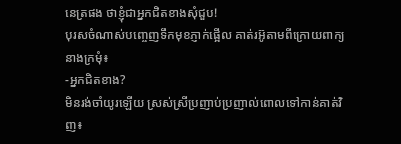នេត្រផង ថាខ្ញុំជាអ្នកជិតខាងសុំជួប!
បុរសចំណាស់បញ្ចេញទឹកមុខភ្ញាក់ផ្អើល គាត់រអ៊ូតាមពីក្រោយពាក្យនាងក្រមុំ៖
-អ្នកជិតខាង?
មិនរង់ចាំយូរឡើយ ស្រស់ស្រីប្រញាប់ប្រញាល់ពោលទៅកាន់គាត់វិញ៖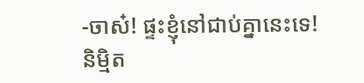-ចាស៎! ផ្ទះខ្ញុំនៅជាប់គ្នានេះទេ!
និម្មិត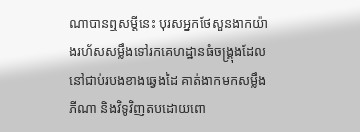ណាបានឮសម្ដីនេះ បុរសអ្នកថែសួនងាកយ៉ាងរហ័សសម្លឹងទៅរកគេហដ្ឋានធំចង្គ្រុងដែលនៅជាប់របងខាងឆ្វេងដៃ គាត់ងាកមកសម្លឹងភីណា និងវិទូវិញតបដោយពោ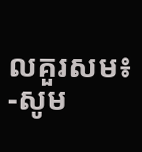លគួរសម៖
-សូម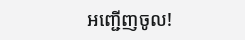អញ្ជើញចូល!